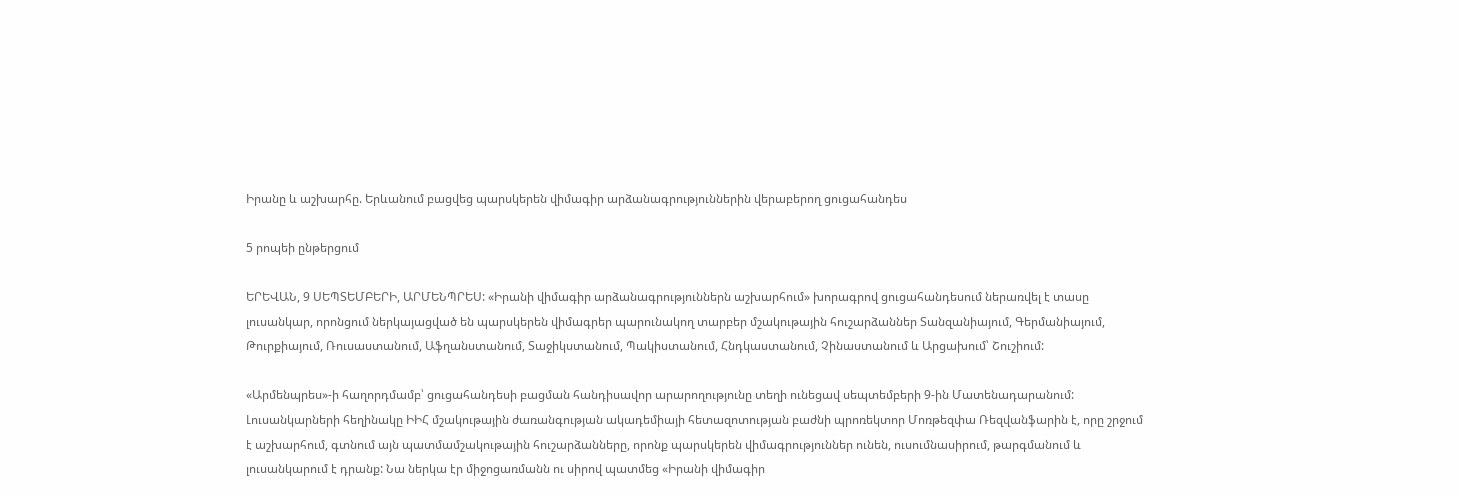Իրանը և աշխարհը. Երևանում բացվեց պարսկերեն վիմագիր արձանագրություններին վերաբերող ցուցահանդես

5 րոպեի ընթերցում

ԵՐԵՎԱՆ, 9 ՍԵՊՏԵՄԲԵՐԻ, ԱՐՄԵՆՊՐԵՍ: «Իրանի վիմագիր արձանագրություններն աշխարհում» խորագրով ցուցահանդեսում ներառվել է տասը լուսանկար, որոնցում ներկայացված են պարսկերեն վիմագրեր պարունակող տարբեր մշակութային հուշարձաններ Տանզանիայում, Գերմանիայում, Թուրքիայում, Ռուսաստանում, Աֆղանստանում, Տաջիկստանում, Պակիստանում, Հնդկաստանում, Չինաստանում և Արցախում՝ Շուշիում:

«Արմենպրես»-ի հաղորդմամբ՝ ցուցահանդեսի բացման հանդիսավոր արարողությունը տեղի ունեցավ սեպտեմբերի 9-ին Մատենադարանում: Լուսանկարների հեղինակը ԻԻՀ մշակութային ժառանգության ակադեմիայի հետազոտության բաժնի պրոռեկտոր Մոռթեզփա Ռեզվանֆարին է, որը շրջում է աշխարհում, գտնում այն պատմամշակութային հուշարձանները, որոնք պարսկերեն վիմագրություններ ունեն, ուսումնասիրում, թարգմանում և լուսանկարում է դրանք: Նա ներկա էր միջոցառմանն ու սիրով պատմեց «Իրանի վիմագիր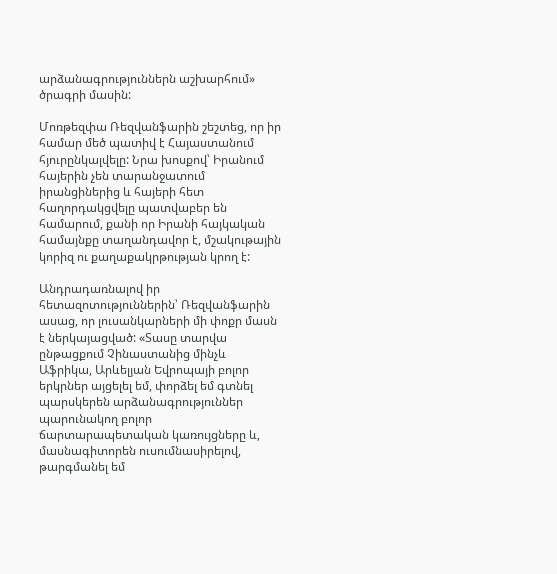արձանագրություններն աշխարհում» ծրագրի մասին:

Մոռթեզփա Ռեզվանֆարին շեշտեց, որ իր համար մեծ պատիվ է Հայաստանում հյուրընկալվելը: Նրա խոսքով՝ Իրանում հայերին չեն տարանջատում իրանցիներից և հայերի հետ հաղորդակցվելը պատվաբեր են համարում, քանի որ Իրանի հայկական համայնքը տաղանդավոր է, մշակութային կորիզ ու քաղաքակրթության կրող է:

Անդրադառնալով իր հետազոտություններին՝ Ռեզվանֆարին ասաց, որ լուսանկարների մի փոքր մասն է ներկայացված: «Տասը տարվա ընթացքում Չինաստանից մինչև Աֆրիկա, Արևելյան Եվրոպայի բոլոր երկրներ այցելել եմ, փորձել եմ գտնել պարսկերեն արձանագրություններ պարունակող բոլոր ճարտարապետական կառույցները և, մասնագիտորեն ուսումնասիրելով, թարգմանել եմ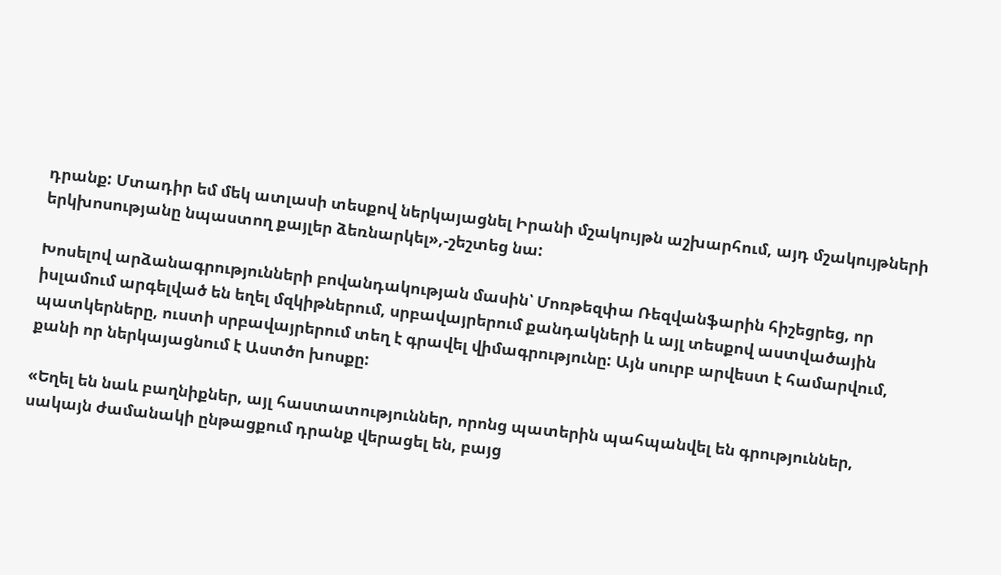դրանք: Մտադիր եմ մեկ ատլասի տեսքով ներկայացնել Իրանի մշակույթն աշխարհում, այդ մշակույթների երկխոսությանը նպաստող քայլեր ձեռնարկել»,-շեշտեց նա:

Խոսելով արձանագրությունների բովանդակության մասին՝ Մոռթեզփա Ռեզվանֆարին հիշեցրեց, որ իսլամում արգելված են եղել մզկիթներում, սրբավայրերում քանդակների և այլ տեսքով աստվածային պատկերները, ուստի սրբավայրերում տեղ է գրավել վիմագրությունը: Այն սուրբ արվեստ է համարվում, քանի որ ներկայացնում է Աստծո խոսքը:

«Եղել են նաև բաղնիքներ, այլ հաստատություններ, որոնց պատերին պահպանվել են գրություններ, սակայն ժամանակի ընթացքում դրանք վերացել են, բայց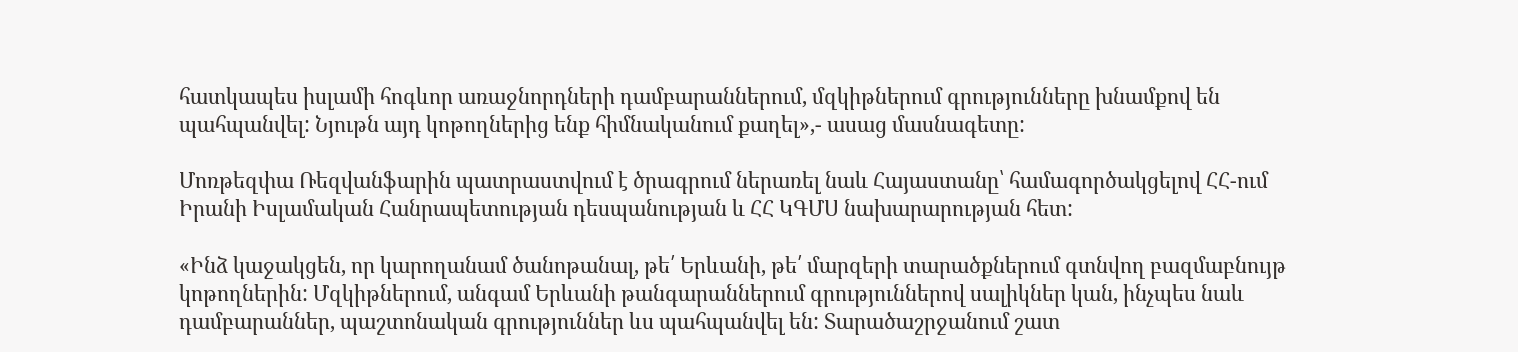հատկապես իսլամի հոգևոր առաջնորդների դամբարաններում, մզկիթներում գրությունները խնամքով են պահպանվել: Նյութն այդ կոթողներից ենք հիմնականում քաղել»,- ասաց մասնագետը:

Մոռթեզփա Ռեզվանֆարին պատրաստվում է ծրագրում ներառել նաև Հայաստանը՝ համագործակցելով ՀՀ-ում Իրանի Իսլամական Հանրապետության դեսպանության և ՀՀ ԿԳՄՍ նախարարության հետ:

«Ինձ կաջակցեն, որ կարողանամ ծանոթանալ, թե՛ Երևանի, թե՛ մարզերի տարածքներում գտնվող բազմաբնույթ կոթողներին: Մզկիթներում, անգամ Երևանի թանգարաններում գրություններով սալիկներ կան, ինչպես նաև դամբարաններ, պաշտոնական գրություններ ևս պահպանվել են: Տարածաշրջանում շատ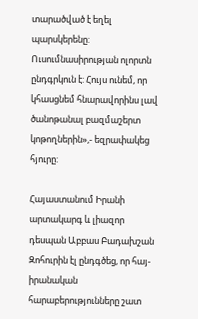տարածված է եղել պարսկերենը: Ուսումնասիրության ոլորտն ընդգրկուն է: Հույս ունեմ, որ կհասցնեմ հնարավորինս լավ ծանոթանալ բազմաշերտ կոթողներին»,- եզրափակեց հյուրը:

Հայաստանում Իրանի արտակարգ և լիազոր դեսպան Աբբաս Բադախշան Զոհուրին էլ ընդգծեց, որ հայ-իրանական հարաբերությունները շատ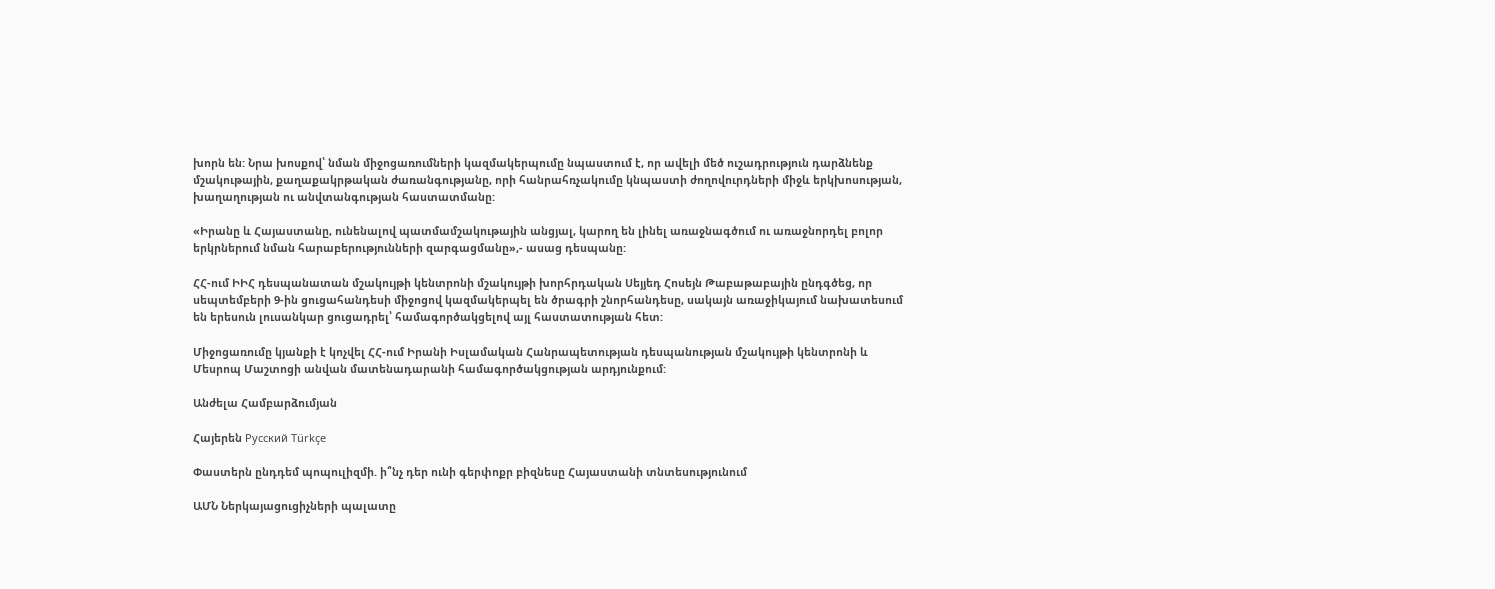խորն են: Նրա խոսքով՝ նման միջոցառումների կազմակերպումը նպաստում է, որ ավելի մեծ ուշադրություն դարձնենք մշակութային, քաղաքակրթական ժառանգությանը, որի հանրահռչակումը կնպաստի ժողովուրդների միջև երկխոսության, խաղաղության ու անվտանգության հաստատմանը:

«Իրանը և Հայաստանը, ունենալով պատմամշակութային անցյալ, կարող են լինել առաջնագծում ու առաջնորդել բոլոր երկրներում նման հարաբերությունների զարգացմանը»,- ասաց դեսպանը:

ՀՀ-ում ԻԻՀ դեսպանատան մշակույթի կենտրոնի մշակույթի խորհրդական Սեյյեդ Հոսեյն Թաբաթաբային ընդգծեց, որ սեպտեմբերի 9-ին ցուցահանդեսի միջոցով կազմակերպել են ծրագրի շնորհանդեսը, սակայն առաջիկայում նախատեսում են երեսուն լուսանկար ցուցադրել՝ համագործակցելով այլ հաստատության հետ:

Միջոցառումը կյանքի է կոչվել ՀՀ-ում Իրանի Իսլամական Հանրապետության դեսպանության մշակույթի կենտրոնի և Մեսրոպ Մաշտոցի անվան մատենադարանի համագործակցության արդյունքում:

Անժելա Համբարձումյան

Հայերեն Русский Türkçe

Փաստերն ընդդեմ պոպուլիզմի. ի՞նչ դեր ունի գերփոքր բիզնեսը Հայաստանի տնտեսությունում

ԱՄՆ Ներկայացուցիչների պալատը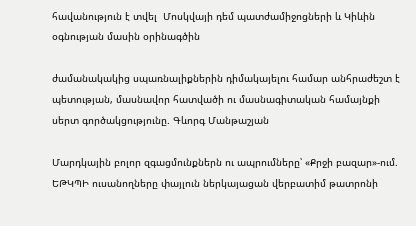հավանություն է տվել  Մոսկվայի դեմ պատժամիջոցների և Կիևին օգնության մասին օրինագծին

ժամանակակից սպառնալիքներին դիմակայելու համար անհրաժեշտ է պետության, մասնավոր հատվածի ու մասնագիտական համայնքի սերտ գործակցությունը. Գևորգ Մանթաշյան

Մարդկային բոլոր զգացմունքներն ու ապրումները՝ «Քրջի բազար»-ում. ԵԹԿՊԻ ուսանողները փայլուն ներկայացան վերբատիմ թատրոնի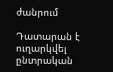ժանրում

Դատարան է ուղարկվել ընտրական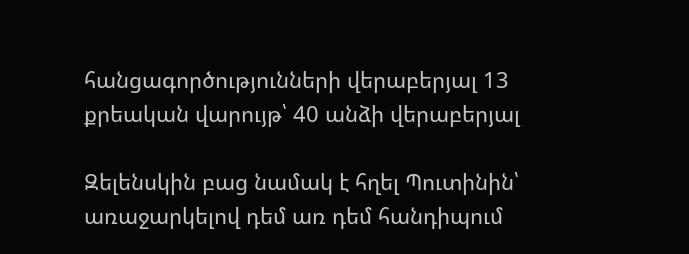հանցագործությունների վերաբերյալ 13 քրեական վարույթ՝ 40 անձի վերաբերյալ

Զելենսկին բաց նամակ է հղել Պուտինին՝ առաջարկելով դեմ առ դեմ հանդիպում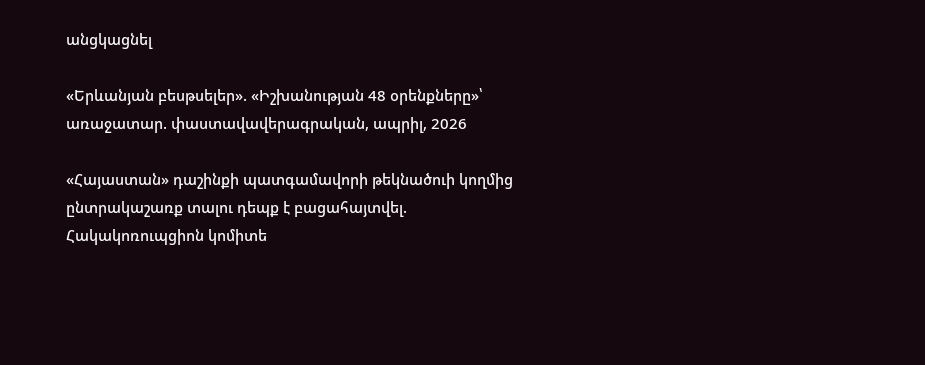անցկացնել

«Երևանյան բեսթսելեր». «Իշխանության 48 օրենքները»՝ առաջատար. փաստավավերագրական, ապրիլ, 2026

«Հայաստան» դաշինքի պատգամավորի թեկնածուի կողմից ընտրակաշառք տալու դեպք է բացահայտվել. Հակակոռուպցիոն կոմիտե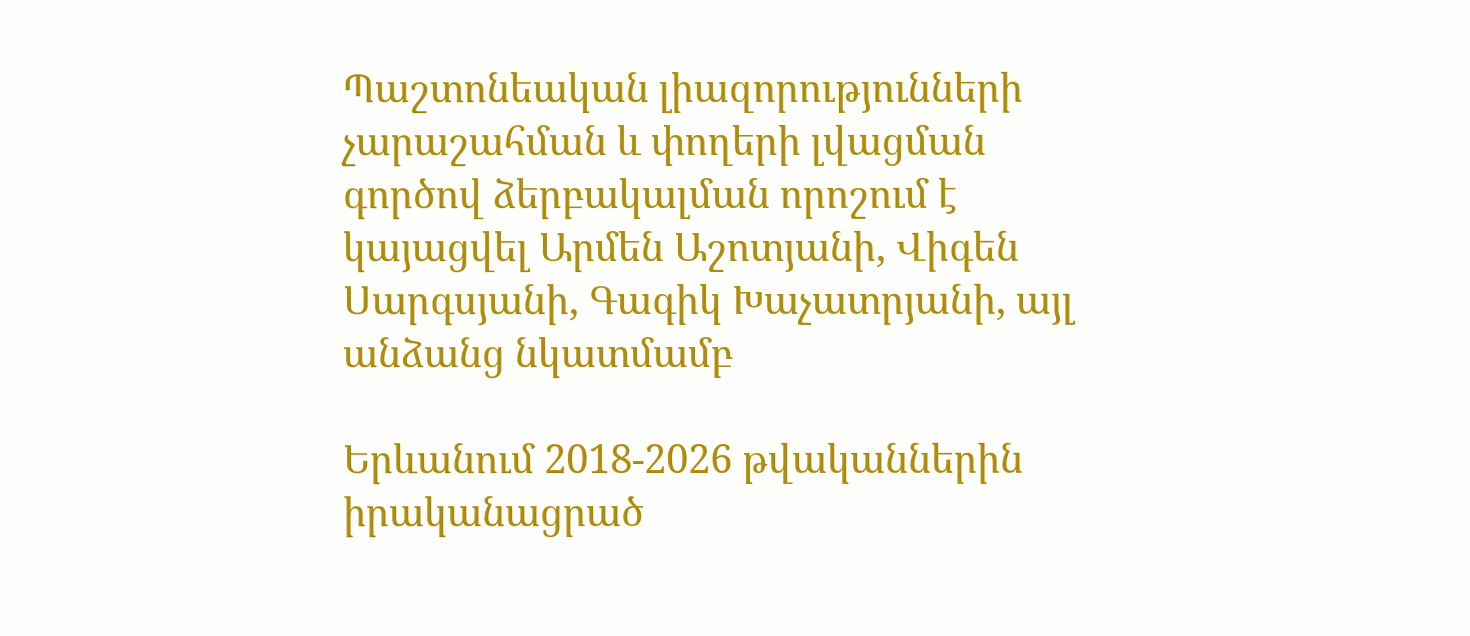Պաշտոնեական լիազորությունների չարաշահման և փողերի լվացման գործով ձերբակալման որոշում է կայացվել Արմեն Աշոտյանի, Վիգեն Սարգսյանի, Գագիկ Խաչատրյանի, այլ անձանց նկատմամբ

Երևանում 2018-2026 թվականներին իրականացրած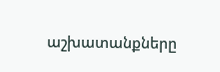աշխատանքները